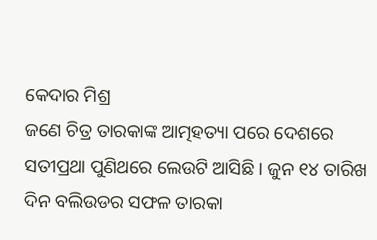କେଦାର ମିଶ୍ର
ଜଣେ ଚିତ୍ର ତାରକାଙ୍କ ଆତ୍ମହତ୍ୟା ପରେ ଦେଶରେ ସତୀପ୍ରଥା ପୁଣିଥରେ ଲେଉଟି ଆସିଛି। ଜୁନ ୧୪ ତାରିଖ ଦିନ ବଲିଉଡର ସଫଳ ତାରକା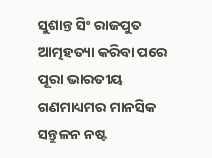ସୁଶାନ୍ତ ସିଂ ରାଜପୁତ ଆତ୍ମହତ୍ୟା କରିବା ପରେ ପୂରା ଭାରତୀୟ ଗଣମାଧ୍ୟମର ମାନସିକ ସନ୍ତୁଳନ ନଷ୍ଟ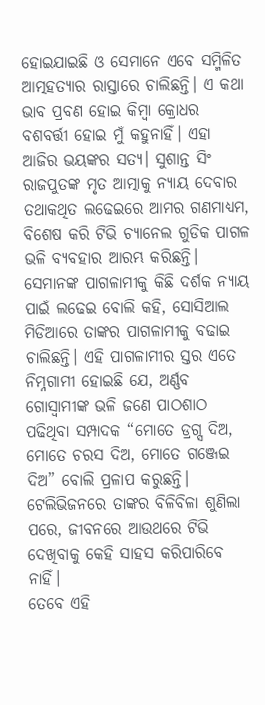ହୋଇଯାଇଛି ଓ ସେମାନେ ଏବେ ସମ୍ମିଳିତ ଆତ୍ମହତ୍ୟାର ରାସ୍ତାରେ ଚାଲିଛନ୍ତି। ଏ କଥା ଭାବ ପ୍ରବଣ ହୋଇ କିମ୍ବା କ୍ରୋଧର ବଶବର୍ତ୍ତୀ ହୋଇ ମୁଁ କହୁନାହିଁ। ଏହା ଆଜିର ଭୟଙ୍କର ସତ୍ୟ। ସୁଶାନ୍ତ ସିଂ ରାଜପୁତଙ୍କ ମୃତ ଆତ୍ମାକୁ ନ୍ୟାୟ ଦେବାର ତଥାକଥିତ ଲଢେଇରେ ଆମର ଗଣମାଧ୍ୟମ, ବିଶେଷ କରି ଟିଭି ଚ୍ୟାନେଲ ଗୁଡିକ ପାଗଳ ଭଳି ବ୍ୟବହାର ଆରମ୍ଭ କରିଛନ୍ତି। ସେମାନଙ୍କ ପାଗଳାମୀକୁ କିଛି ଦର୍ଶକ ନ୍ୟାୟ ପାଇଁ ଲଢେଇ ବୋଲି କହି, ସୋସିଆଲ ମିଡିଆରେ ତାଙ୍କର ପାଗଳାମୀକୁ ବଢାଇ ଚାଲିଛନ୍ତି। ଏହି ପାଗଳାମୀର ସ୍ତର ଏତେ ନିମ୍ନଗାମୀ ହୋଇଛି ଯେ, ଅର୍ଣ୍ଣବ ଗୋସ୍ଵାମୀଙ୍କ ଭଳି ଜଣେ ପାଠଶାଠ ପଢିଥିବା ସମ୍ପାଦକ “ମୋତେ ଡ୍ରଗ୍ସ ଦିଅ, ମୋତେ ଚରସ ଦିଅ, ମୋତେ ଗଞ୍ଜେଇ ଦିଅ” ବୋଲି ପ୍ରଳାପ କରୁଛନ୍ତି। ଟେଲିଭିଜନରେ ତାଙ୍କର ବିଳିବିଳା ଶୁଣିଲା ପରେ, ଜୀବନରେ ଆଉଥରେ ଟିଭି ଦେଖିବାକୁ କେହି ସାହସ କରିପାରିବେ ନାହିଁ।
ତେବେ ଏହି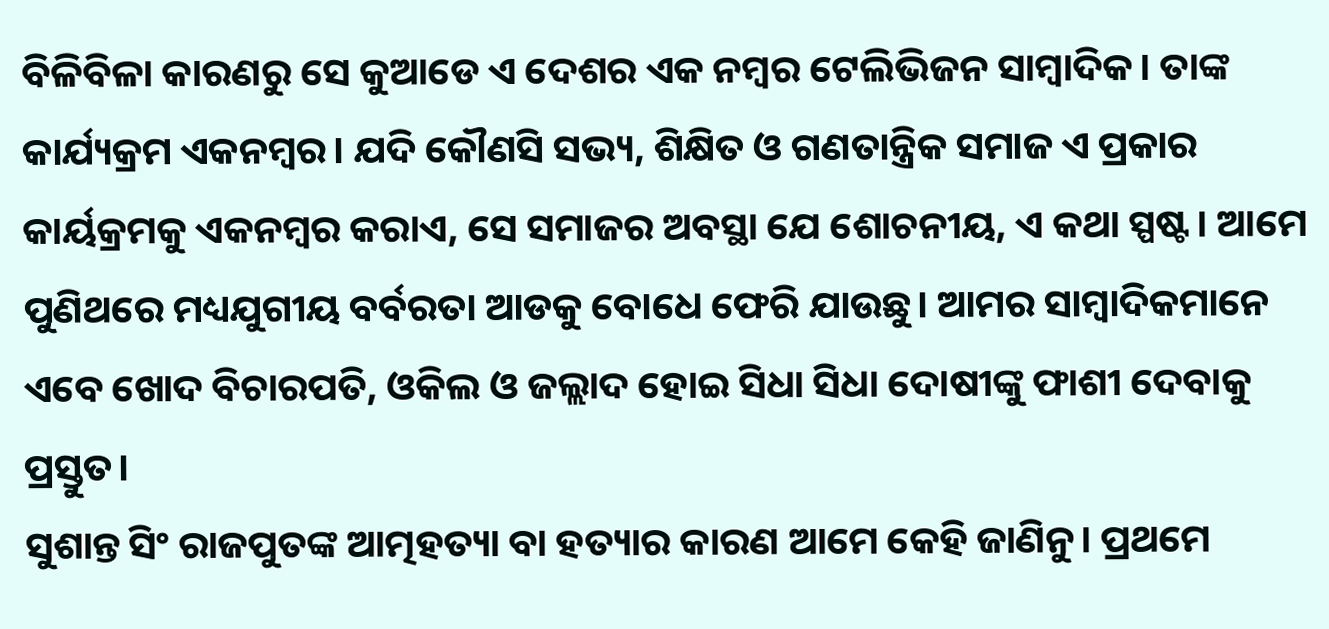ବିଳିବିଳା କାରଣରୁ ସେ କୁଆଡେ ଏ ଦେଶର ଏକ ନମ୍ବର ଟେଲିଭିଜନ ସାମ୍ବାଦିକ। ତାଙ୍କ କାର୍ଯ୍ୟକ୍ରମ ଏକନମ୍ବର। ଯଦି କୌଣସି ସଭ୍ୟ, ଶିକ୍ଷିତ ଓ ଗଣତାନ୍ତ୍ରିକ ସମାଜ ଏ ପ୍ରକାର କାର୍ୟକ୍ରମକୁ ଏକନମ୍ବର କରାଏ, ସେ ସମାଜର ଅବସ୍ଥା ଯେ ଶୋଚନୀୟ, ଏ କଥା ସ୍ପଷ୍ଟ। ଆମେ ପୁଣିଥରେ ମଧ୍ୟଯୁଗୀୟ ବର୍ବରତା ଆଡକୁ ବୋଧେ ଫେରି ଯାଉଛୁ। ଆମର ସାମ୍ବାଦିକମାନେ ଏବେ ଖୋଦ ବିଚାରପତି, ଓକିଲ ଓ ଜଲ୍ଲାଦ ହୋଇ ସିଧା ସିଧା ଦୋଷୀଙ୍କୁ ଫାଶୀ ଦେବାକୁ ପ୍ରସ୍ତୁତ।
ସୁଶାନ୍ତ ସିଂ ରାଜପୁତଙ୍କ ଆତ୍ମହତ୍ୟା ବା ହତ୍ୟାର କାରଣ ଆମେ କେହି ଜାଣିନୁ। ପ୍ରଥମେ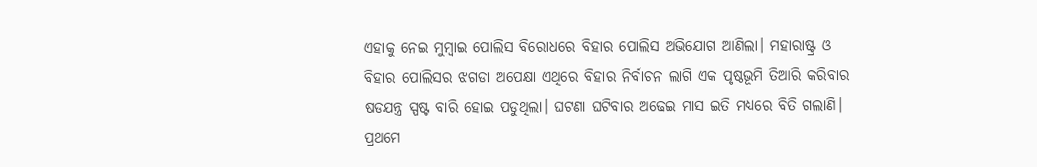ଏହାକୁ ନେଇ ମୁମ୍ବାଇ ପୋଲିସ ବିରୋଧରେ ବିହାର ପୋଲିସ ଅଭିଯୋଗ ଆଣିଲା। ମହାରାଷ୍ଟ୍ର ଓ ବିହାର ପୋଲିସର ଝଗଡା ଅପେକ୍ଷା ଏଥିରେ ବିହାର ନିର୍ବାଚନ ଲାଗି ଏକ ପୃଷ୍ଠଭୂମି ତିଆରି କରିବାର ଷଡଯନ୍ତ୍ର ସ୍ପଷ୍ଟ ବାରି ହୋଇ ପଡୁଥିଲା। ଘଟଣା ଘଟିବାର ଅଢେଇ ମାସ ଇତି ମଧ୍ୟରେ ବିତି ଗଲାଣି। ପ୍ରଥମେ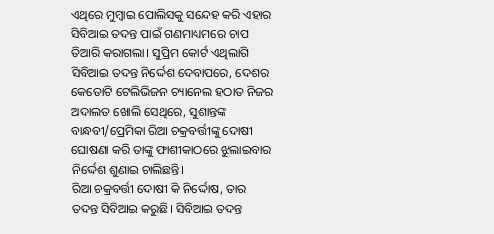ଏଥିରେ ମୁମ୍ବାଇ ପୋଲିସକୁ ସନ୍ଦେହ କରି ଏହାର ସିବିଆଇ ତଦନ୍ତ ପାଇଁ ଗଣମାଧ୍ୟମରେ ଚାପ ତିଆରି କରାଗଲା। ସୁପ୍ରିମ କୋର୍ଟ ଏଥିଲାଗି ସିବିଆଇ ତଦନ୍ତ ନିର୍ଦ୍ଦେଶ ଦେବାପରେ, ଦେଶର କେତୋଟି ଟେଲିଭିଜନ ଚ୍ୟାନେଲ ହଠାତ ନିଜର ଅଦାଲତ ଖୋଲି ସେଥିରେ, ସୁଶାନ୍ତଙ୍କ ବାନ୍ଧବୀ/ପ୍ରେମିକା ରିଆ ଚକ୍ରବର୍ତ୍ତୀଙ୍କୁ ଦୋଷୀ ଘୋଷଣା କରି ତାଙ୍କୁ ଫାଶୀକାଠରେ ଝୁଲାଇବାର ନିର୍ଦ୍ଦେଶ ଶୁଣାଇ ଚାଲିଛନ୍ତି।
ରିଆ ଚକ୍ରବର୍ତ୍ତୀ ଦୋଷୀ କି ନିର୍ଦ୍ଦୋଷ, ତାର ତଦନ୍ତ ସିବିଆଇ କରୁଛି। ସିବିଆଇ ତଦନ୍ତ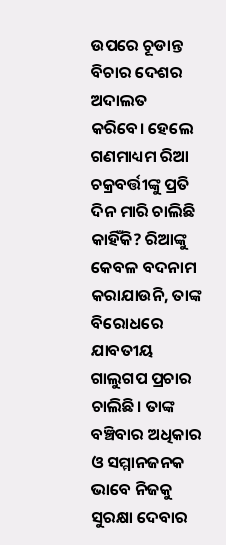ଉପରେ ଚୂଡାନ୍ତ ବିଚାର ଦେଶର ଅଦାଲତ କରିବେ। ହେଲେ ଗଣମାଧ୍ୟମ ରିଆ ଚକ୍ରବର୍ତ୍ତୀଙ୍କୁ ପ୍ରତି ଦିନ ମାରି ଚାଲିଛି କାହିଁକି? ରିଆଙ୍କୁ କେବଳ ବଦନାମ କରାଯାଉନି, ତାଙ୍କ ବିରୋଧରେ ଯାବତୀୟ ଗାଲୁଗପ ପ୍ରଚାର ଚାଲିଛି। ତାଙ୍କ ବଞ୍ଚିବାର ଅଧିକାର ଓ ସମ୍ମାନଜନକ ଭାବେ ନିଜକୁ ସୁରକ୍ଷା ଦେବାର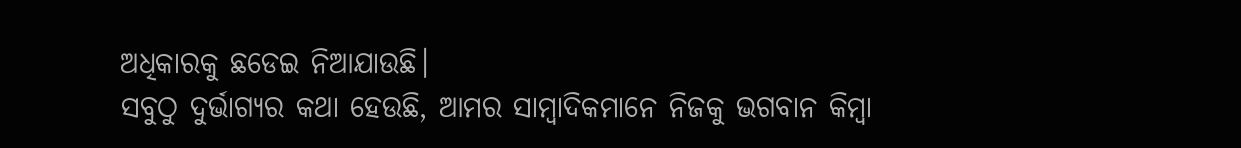ଅଧିକାରକୁ ଛଡେଇ ନିଆଯାଉଛି।
ସବୁଠୁ ଦୁର୍ଭାଗ୍ୟର କଥା ହେଉଛି, ଆମର ସାମ୍ବାଦିକମାନେ ନିଜକୁ ଭଗବାନ କିମ୍ବା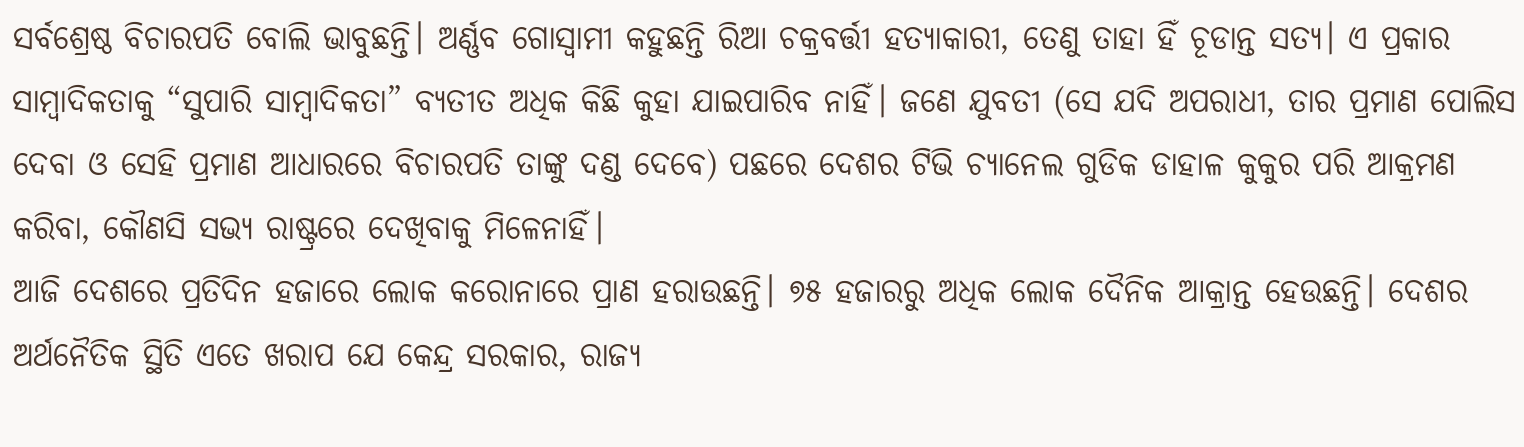ସର୍ବଶ୍ରେଷ୍ଠ ବିଚାରପତି ବୋଲି ଭାବୁଛନ୍ତି। ଅର୍ଣ୍ଣବ ଗୋସ୍ଵାମୀ କହୁଛନ୍ତି ରିଆ ଚକ୍ରବର୍ତ୍ତୀ ହତ୍ୟାକାରୀ, ତେଣୁ ତାହା ହିଁ ଚୂଡାନ୍ତ ସତ୍ୟ। ଏ ପ୍ରକାର ସାମ୍ବାଦିକତାକୁ “ସୁପାରି ସାମ୍ବାଦିକତା” ବ୍ୟତୀତ ଅଧିକ କିଛି କୁହା ଯାଇପାରିବ ନାହିଁ। ଜଣେ ଯୁବତୀ (ସେ ଯଦି ଅପରାଧୀ, ତାର ପ୍ରମାଣ ପୋଲିସ ଦେବା ଓ ସେହି ପ୍ରମାଣ ଆଧାରରେ ବିଚାରପତି ତାଙ୍କୁ ଦଣ୍ଡ ଦେବେ) ପଛରେ ଦେଶର ଟିଭି ଚ୍ୟାନେଲ ଗୁଡିକ ଡାହାଳ କୁକୁର ପରି ଆକ୍ରମଣ କରିବା, କୌଣସି ସଭ୍ୟ ରାଷ୍ଟ୍ରରେ ଦେଖିବାକୁ ମିଳେନାହିଁ।
ଆଜି ଦେଶରେ ପ୍ରତିଦିନ ହଜାରେ ଲୋକ କରୋନାରେ ପ୍ରାଣ ହରାଉଛନ୍ତି। ୭୫ ହଜାରରୁ ଅଧିକ ଲୋକ ଦୈନିକ ଆକ୍ରାନ୍ତ ହେଉଛନ୍ତି। ଦେଶର ଅର୍ଥନୈତିକ ସ୍ଥିତି ଏତେ ଖରାପ ଯେ କେନ୍ଦ୍ର ସରକାର, ରାଜ୍ୟ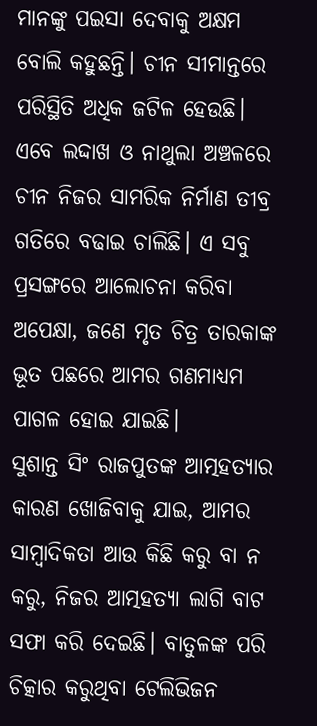ମାନଙ୍କୁ ପଇସା ଦେବାକୁ ଅକ୍ଷମ ବୋଲି କହୁଛନ୍ତି। ଚୀନ ସୀମାନ୍ତରେ ପରିସ୍ଥିତି ଅଧିକ ଜଟିଳ ହେଉଛି। ଏବେ ଲଦ୍ଦାଖ ଓ ନାଥୁଲା ଅଞ୍ଚଳରେ ଚୀନ ନିଜର ସାମରିକ ନିର୍ମାଣ ତୀବ୍ର ଗତିରେ ବଢାଇ ଚାଲିଛି। ଏ ସବୁ ପ୍ରସଙ୍ଗରେ ଆଲୋଚନା କରିବା ଅପେକ୍ଷା, ଜଣେ ମୃତ ଚିତ୍ର ତାରକାଙ୍କ ଭୂତ ପଛରେ ଆମର ଗଣମାଧ୍ୟମ ପାଗଳ ହୋଇ ଯାଇଛି।
ସୁଶାନ୍ତ ସିଂ ରାଜପୁତଙ୍କ ଆତ୍ମହତ୍ୟାର କାରଣ ଖୋଜିବାକୁ ଯାଇ, ଆମର ସାମ୍ବାଦିକତା ଆଉ କିଛି କରୁ ବା ନ କରୁ, ନିଜର ଆତ୍ମହତ୍ୟା ଲାଗି ବାଟ ସଫା କରି ଦେଇଛି। ବାତୁଳଙ୍କ ପରି ଚିତ୍କାର କରୁଥିବା ଟେଲିଭିଜନ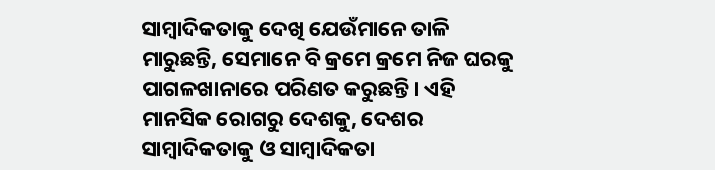ସାମ୍ବାଦିକତାକୁ ଦେଖି ଯେଉଁମାନେ ତାଳି ମାରୁଛନ୍ତି, ସେମାନେ ବି କ୍ରମେ କ୍ରମେ ନିଜ ଘରକୁ ପାଗଳଖାନାରେ ପରିଣତ କରୁଛନ୍ତି। ଏହି ମାନସିକ ରୋଗରୁ ଦେଶକୁ, ଦେଶର ସାମ୍ବାଦିକତାକୁ ଓ ସାମ୍ବାଦିକତା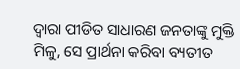ଦ୍ଵାରା ପୀଡିତ ସାଧାରଣ ଜନତାଙ୍କୁ ମୁକ୍ତି ମିଳୁ, ସେ ପ୍ରାର୍ଥନା କରିବା ବ୍ୟତୀତ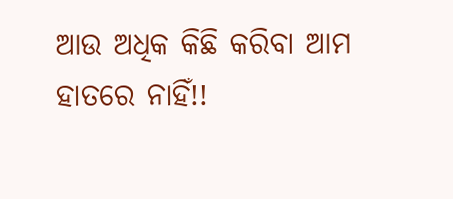ଆଉ ଅଧିକ କିଛି କରିବା ଆମ ହାତରେ ନାହିଁ!!